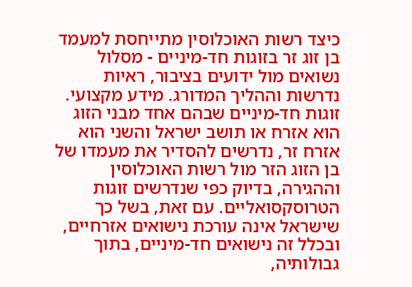כיצד רשות האוכלוסין מתייחסת למעמד בן זוג זר בזוגות חד-מיניים - מסלול נשואים מול ידועים בציבור, ראיות נדרשות וההליך המדורג. מידע מקצועי.
זוגות חד-מיניים שבהם אחד מבני הזוג הוא אזרח או תושב ישראל והשני הוא אזרח זר, נדרשים להסדיר את מעמדו של בן הזוג הזר מול רשות האוכלוסין וההגירה, בדיוק כפי שנדרשים זוגות הטרוסקסואליים. עם זאת, בשל כך שישראל אינה עורכת נישואים אזרחיים, ובכלל זה נישואים חד-מיניים, בתוך גבולותיה,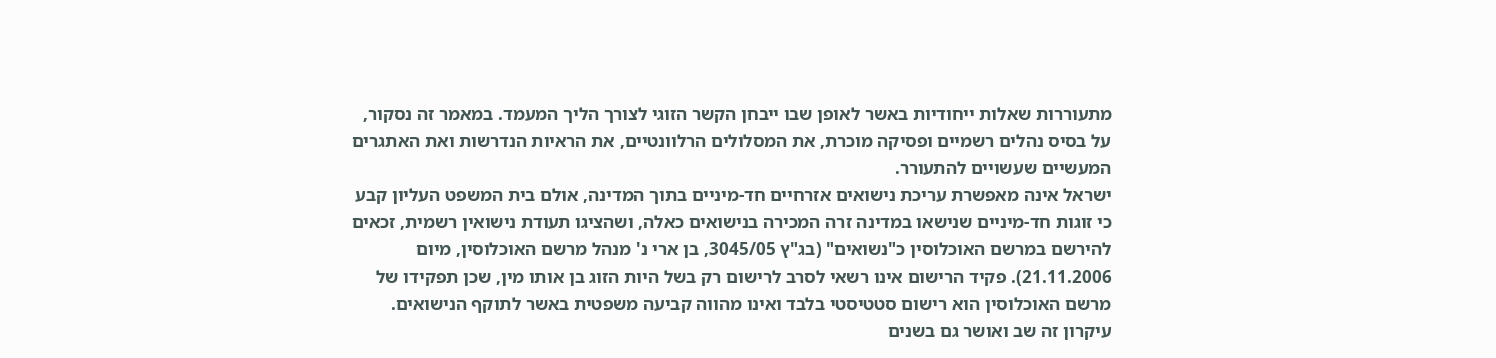מתעוררות שאלות ייחודיות באשר לאופן שבו ייבחן הקשר הזוגי לצורך הליך המעמד. במאמר זה נסקור, על בסיס נהלים רשמיים ופסיקה מוכרת, את המסלולים הרלוונטיים, את הראיות הנדרשות ואת האתגרים המעשיים שעשויים להתעורר.
ישראל אינה מאפשרת עריכת נישואים אזרחיים חד-מיניים בתוך המדינה, אולם בית המשפט העליון קבע כי זוגות חד-מיניים שנישאו במדינה זרה המכירה בנישואים כאלה, ושהציגו תעודת נישואין רשמית, זכאים להירשם במרשם האוכלוסין כ"נשואים" (בג"ץ 3045/05, בן ארי נ' מנהל מרשם האוכלוסין, מיום 21.11.2006). פקיד הרישום אינו רשאי לסרב לרישום רק בשל היות הזוג בן אותו מין, שכן תפקידו של מרשם האוכלוסין הוא רישום סטטיסטי בלבד ואינו מהווה קביעה משפטית באשר לתוקף הנישואים.
עיקרון זה שב ואושר גם בשנים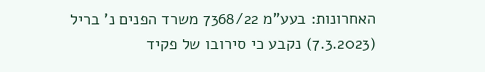האחרונות: בעע"מ 7368/22 משרד הפנים נ' בריל (7.3.2023) נקבע כי סירובו של פקיד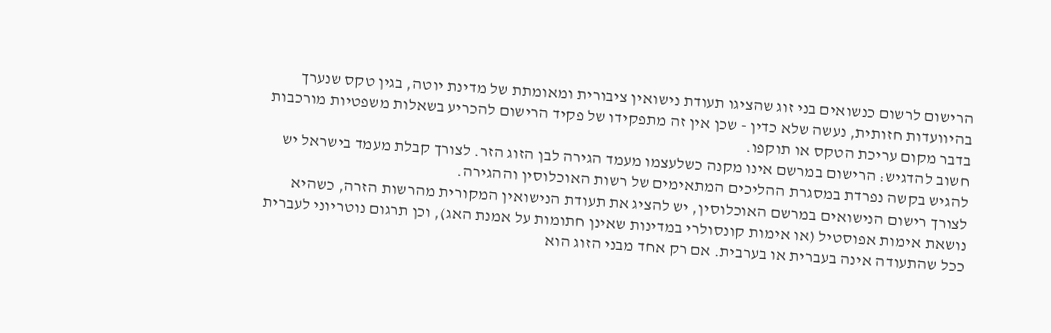הרישום לרשום כנשואים בני זוג שהציגו תעודת נישואין ציבורית ומאומתת של מדינת יוטה, בגין טקס שנערך בהיוועדות חזותית, נעשה שלא כדין - שכן אין זה מתפקידו של פקיד הרישום להכריע בשאלות משפטיות מורכבות בדבר מקום עריכת הטקס או תוקפו.
חשוב להדגיש: הרישום במרשם אינו מקנה כשלעצמו מעמד הגירה לבן הזוג הזר. לצורך קבלת מעמד בישראל יש להגיש בקשה נפרדת במסגרת ההליכים המתאימים של רשות האוכלוסין וההגירה.
לצורך רישום הנישואים במרשם האוכלוסין, יש להציג את תעודת הנישואין המקורית מהרשות הזרה, כשהיא נושאת אימות אפוסטיל (או אימות קונסולרי במדינות שאינן חתומות על אמנת האג), וכן תרגום נוטריוני לעברית ככל שהתעודה אינה בעברית או בערבית. אם רק אחד מבני הזוג הוא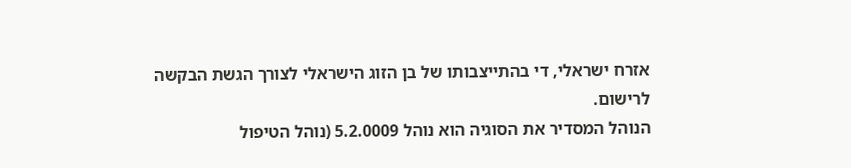אזרח ישראלי, די בהתייצבותו של בן הזוג הישראלי לצורך הגשת הבקשה לרישום.
הנוהל המסדיר את הסוגיה הוא נוהל 5.2.0009 (נוהל הטיפול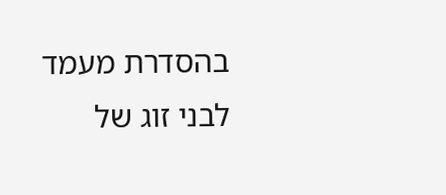בהסדרת מעמד לבני זוג של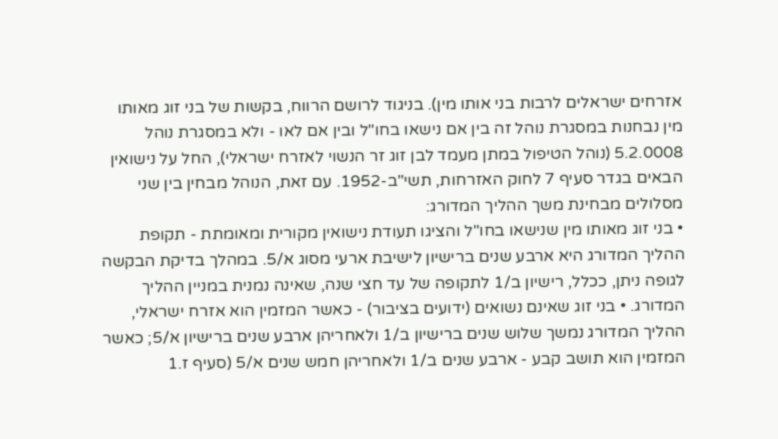אזרחים ישראלים לרבות בני אותו מין). בניגוד לרושם הרווח, בקשות של בני זוג מאותו מין נבחנות במסגרת נוהל זה בין אם נישאו בחו"ל ובין אם לאו - ולא במסגרת נוהל 5.2.0008 (נוהל הטיפול במתן מעמד לבן זוג זר הנשוי לאזרח ישראלי), החל על נישואין הבאים בגדר סעיף 7 לחוק האזרחות, תשי"ב-1952. עם זאת, הנוהל מבחין בין שני מסלולים מבחינת משך ההליך המדורג:
• בני זוג מאותו מין שנישאו בחו"ל והציגו תעודת נישואין מקורית ומאומתת - תקופת ההליך המדורג היא ארבע שנים ברישיון לישיבת ארעי מסוג א/5. במהלך בדיקת הבקשה לגופה ניתן, ככלל, רישיון ב/1 לתקופה של עד חצי שנה, שאינה נמנית במניין ההליך המדורג. • בני זוג שאינם נשואים (ידועים בציבור) - כאשר המזמין הוא אזרח ישראלי, ההליך המדורג נמשך שלוש שנים ברישיון ב/1 ולאחריהן ארבע שנים ברישיון א/5; כאשר המזמין הוא תושב קבע - ארבע שנים ב/1 ולאחריהן חמש שנים א/5 (סעיף ז.1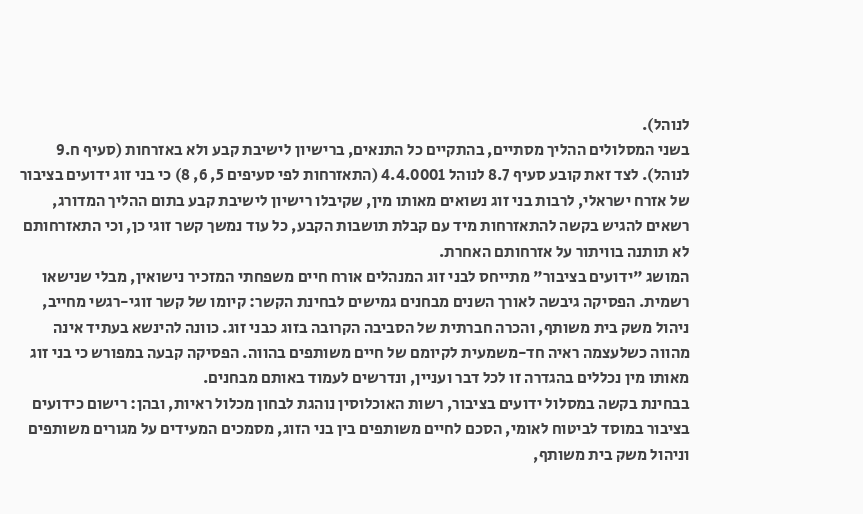לנוהל).
בשני המסלולים ההליך מסתיים, בהתקיים כל התנאים, ברישיון לישיבת קבע ולא באזרחות (סעיף ח.9 לנוהל). לצד זאת קובע סעיף 8.7 לנוהל 4.4.0001 (התאזרחות לפי סעיפים 5, 6, 8) כי בני זוג ידועים בציבור של אזרח ישראלי, לרבות בני זוג נשואים מאותו מין, שקיבלו רישיון לישיבת קבע בתום ההליך המדורג, רשאים להגיש בקשה להתאזרחות מיד עם קבלת תושבות הקבע, כל עוד נמשך קשר זוגי כן, וכי התאזרחותם לא תותנה בוויתור על אזרחותם האחרת.
המושג "ידועים בציבור" מתייחס לבני זוג המנהלים אורח חיים משפחתי המזכיר נישואין, מבלי שנישאו רשמית. הפסיקה גיבשה לאורך השנים מבחנים גמישים לבחינת הקשר: קיומו של קשר זוגי-רגשי מחייב, ניהול משק בית משותף, והכרה חברתית של הסביבה הקרובה בזוג כבני זוג. כוונה להינשא בעתיד אינה מהווה כשלעצמה ראיה חד-משמעית לקיומם של חיים משותפים בהווה. הפסיקה קבעה במפורש כי בני זוג מאותו מין נכללים בהגדרה זו לכל דבר ועניין, ונדרשים לעמוד באותם מבחנים.
בבחינת בקשה במסלול ידועים בציבור, רשות האוכלוסין נוהגת לבחון מכלול ראיות, ובהן: רישום כידועים בציבור במוסד לביטוח לאומי, הסכם לחיים משותפים בין בני הזוג, מסמכים המעידים על מגורים משותפים וניהול משק בית משותף,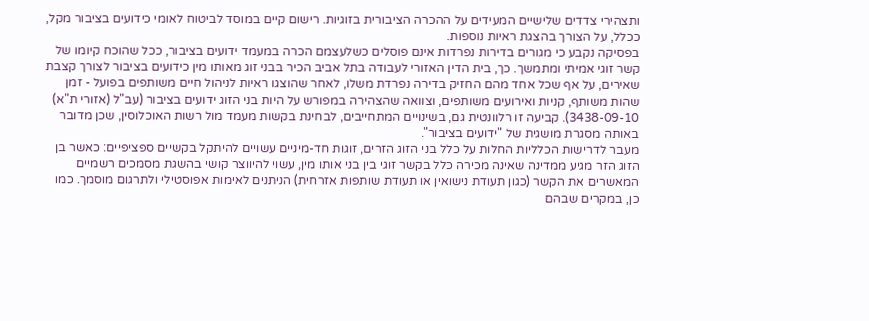ותצהירי צדדים שלישיים המעידים על ההכרה הציבורית בזוגיות. רישום קיים במוסד לביטוח לאומי כידועים בציבור מקל, ככלל, על הצורך בהצגת ראיות נוספות.
בפסיקה נקבע כי מגורים בדירות נפרדות אינם פוסלים כשלעצמם הכרה במעמד ידועים בציבור, ככל שהוכח קיומו של קשר זוגי אמיתי ומתמשך. כך, בית הדין האזורי לעבודה בתל אביב הכיר בבני זוג מאותו מין כידועים בציבור לצורך קצבת שאירים, על אף שכל אחד מהם החזיק בדירה נפרדת משלו, לאחר שהוצגו ראיות לניהול חיים משותפים בפועל - זמן שהות משותף, קניות ואירועים משותפים, וצוואה שהצהירה במפורש על היות בני הזוג ידועים בציבור (עב"ל (אזורי ת"א) 3438-09-10). קביעה זו רלוונטית גם, בשינויים המתחייבים, לבחינת בקשות מעמד מול רשות האוכלוסין, שכן מדובר באותה מסגרת מושגית של "ידועים בציבור".
מעבר לדרישות הכלליות החלות על כלל בני הזוג הזרים, זוגות חד-מיניים עשויים להיתקל בקשיים ספציפיים: כאשר בן הזוג הזר מגיע ממדינה שאינה מכירה כלל בקשר זוגי בין בני אותו מין, עשוי להיווצר קושי בהשגת מסמכים רשמיים המאשרים את הקשר (כגון תעודת נישואין או תעודת שותפות אזרחית) הניתנים לאימות אפוסטילי ולתרגום מוסמך. כמו כן, במקרים שבהם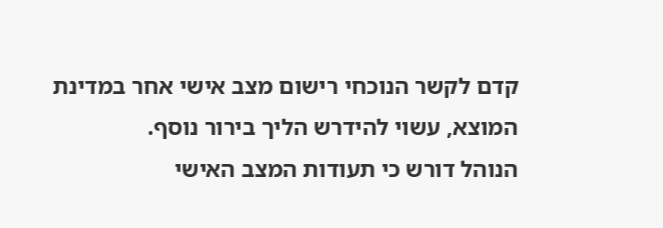קדם לקשר הנוכחי רישום מצב אישי אחר במדינת המוצא, עשוי להידרש הליך בירור נוסף.
הנוהל דורש כי תעודות המצב האישי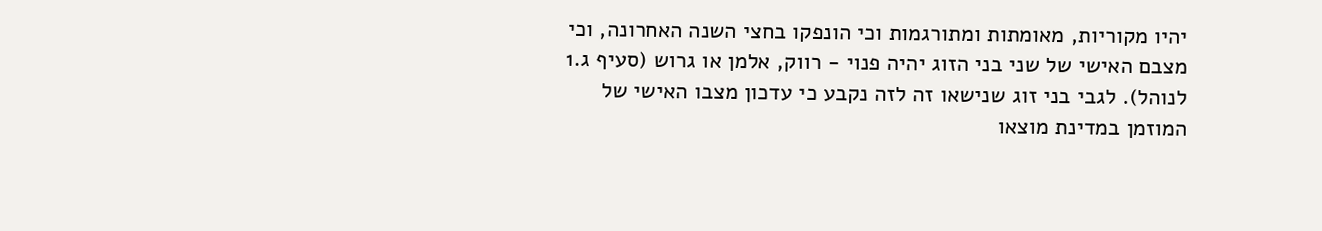יהיו מקוריות, מאומתות ומתורגמות וכי הונפקו בחצי השנה האחרונה, וכי מצבם האישי של שני בני הזוג יהיה פנוי - רווק, אלמן או גרוש (סעיף ג.1 לנוהל). לגבי בני זוג שנישאו זה לזה נקבע כי עדכון מצבו האישי של המוזמן במדינת מוצאו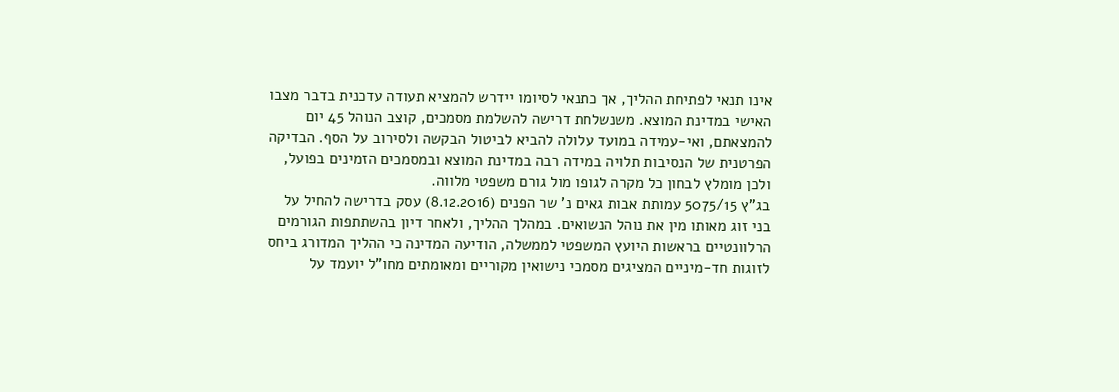אינו תנאי לפתיחת ההליך, אך כתנאי לסיומו יידרש להמציא תעודה עדכנית בדבר מצבו האישי במדינת המוצא. משנשלחת דרישה להשלמת מסמכים, קוצב הנוהל 45 יום להמצאתם, ואי-עמידה במועד עלולה להביא לביטול הבקשה ולסירוב על הסף. הבדיקה הפרטנית של הנסיבות תלויה במידה רבה במדינת המוצא ובמסמכים הזמינים בפועל, ולכן מומלץ לבחון כל מקרה לגופו מול גורם משפטי מלווה.
בג"ץ 5075/15 עמותת אבות גאים נ' שר הפנים (8.12.2016) עסק בדרישה להחיל על בני זוג מאותו מין את נוהל הנשואים. במהלך ההליך, ולאחר דיון בהשתתפות הגורמים הרלוונטיים בראשות היועץ המשפטי לממשלה, הודיעה המדינה כי ההליך המדורג ביחס לזוגות חד-מיניים המציגים מסמכי נישואין מקוריים ומאומתים מחו"ל יועמד על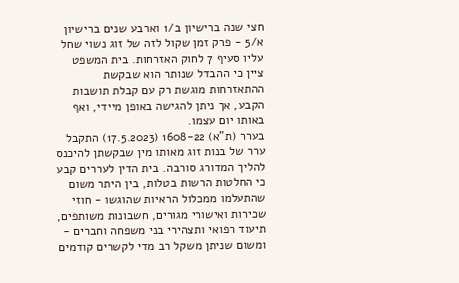חצי שנה ברישיון ב/1 וארבע שנים ברישיון א/5 - פרק זמן שקול לזה של זוג נשוי שחל עליו סעיף 7 לחוק האזרחות. בית המשפט ציין כי ההבדל שנותר הוא שבקשת ההתאזרחות מוגשת רק עם קבלת תושבות הקבע, אך ניתן להגישה באופן מיידי, ואף באותו יום עצמו.
בערר (ת"א) 1608-22 (17.5.2023) התקבל ערר של בנות זוג מאותו מין שבקשתן להיכנס להליך המדורג סורבה. בית הדין לעררים קבע כי החלטות הרשות בטלות, בין היתר משום שהתעלמו ממכלול הראיות שהוגשו - חוזי שכירות ואישורי מגורים, חשבונות משותפים, תיעוד רפואי ותצהירי בני משפחה וחברים - ומשום שניתן משקל רב מדי לקשרים קודמים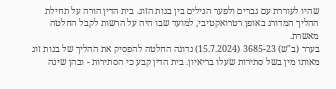שהיו לעוררת עם גברים ולפער הגילים בין בנות הזוג. בית הדין הורה על תחילת ההליך המדורג באופן רטרואקטיבי, למועד שבו היה על הרשות לקבל החלטה מאשרת.
בערר (ב"ש) 3685-23 (15.7.2024) נדונה החלטה להפסיק את ההליך של בנות זוג מאותו מין בשל סתירות שעלו בריאיון. בית הדין קבע כי הסתירות - ובהן שינה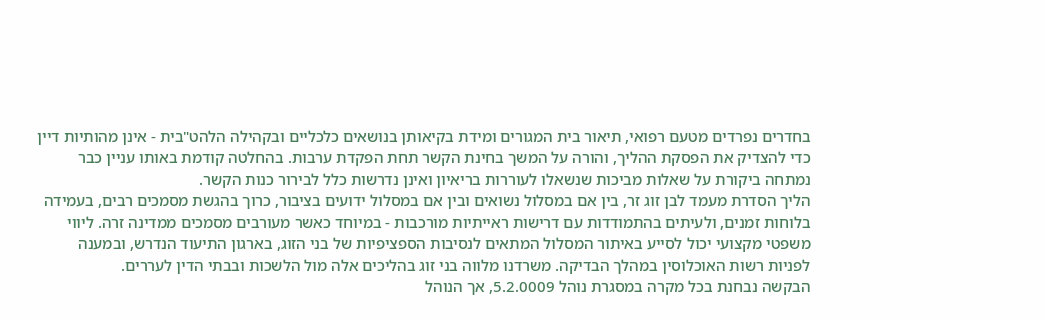בחדרים נפרדים מטעם רפואי, תיאור בית המגורים ומידת בקיאותן בנושאים כלכליים ובקהילה הלהט"בית - אינן מהותיות דיין כדי להצדיק את הפסקת ההליך, והורה על המשך בחינת הקשר תחת הפקדת ערבות. בהחלטה קודמת באותו עניין כבר נמתחה ביקורת על שאלות מביכות שנשאלו לעוררות בריאיון ואינן נדרשות כלל לבירור כנות הקשר.
הליך הסדרת מעמד לבן זוג זר, בין אם במסלול נשואים ובין אם במסלול ידועים בציבור, כרוך בהגשת מסמכים רבים, בעמידה בלוחות זמנים, ולעיתים בהתמודדות עם דרישות ראייתיות מורכבות - במיוחד כאשר מעורבים מסמכים ממדינה זרה. ליווי משפטי מקצועי יכול לסייע באיתור המסלול המתאים לנסיבות הספציפיות של בני הזוג, בארגון התיעוד הנדרש, ובמענה לפניות רשות האוכלוסין במהלך הבדיקה. משרדנו מלווה בני זוג בהליכים אלה מול הלשכות ובבתי הדין לעררים.
הבקשה נבחנת בכל מקרה במסגרת נוהל 5.2.0009, אך הנוהל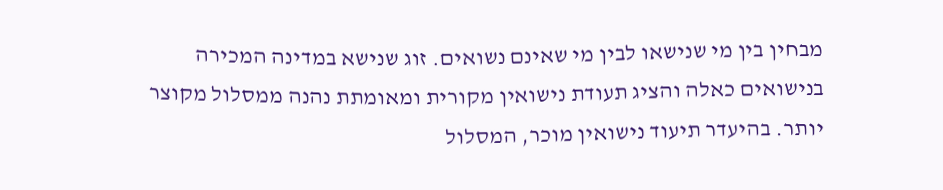מבחין בין מי שנישאו לבין מי שאינם נשואים. זוג שנישא במדינה המכירה בנישואים כאלה והציג תעודת נישואין מקורית ומאומתת נהנה ממסלול מקוצר יותר. בהיעדר תיעוד נישואין מוכר, המסלול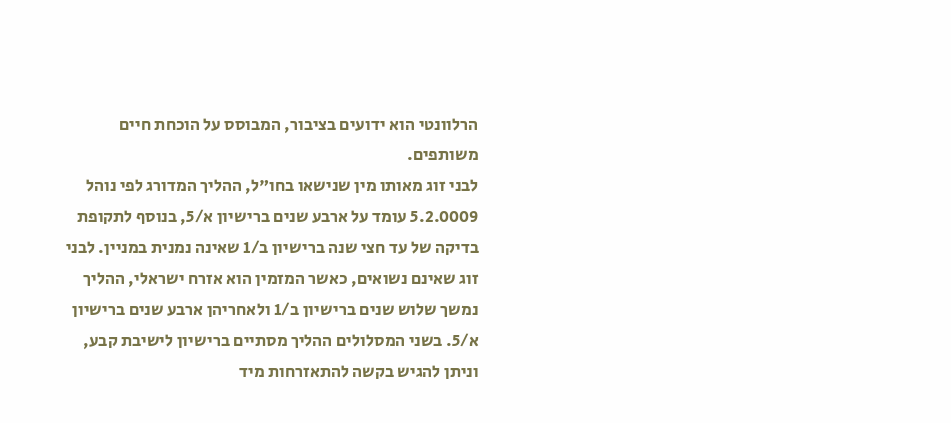הרלוונטי הוא ידועים בציבור, המבוסס על הוכחת חיים משותפים.
לבני זוג מאותו מין שנישאו בחו"ל, ההליך המדורג לפי נוהל 5.2.0009 עומד על ארבע שנים ברישיון א/5, בנוסף לתקופת בדיקה של עד חצי שנה ברישיון ב/1 שאינה נמנית במניין. לבני זוג שאינם נשואים, כאשר המזמין הוא אזרח ישראלי, ההליך נמשך שלוש שנים ברישיון ב/1 ולאחריהן ארבע שנים ברישיון א/5. בשני המסלולים ההליך מסתיים ברישיון לישיבת קבע, וניתן להגיש בקשה להתאזרחות מיד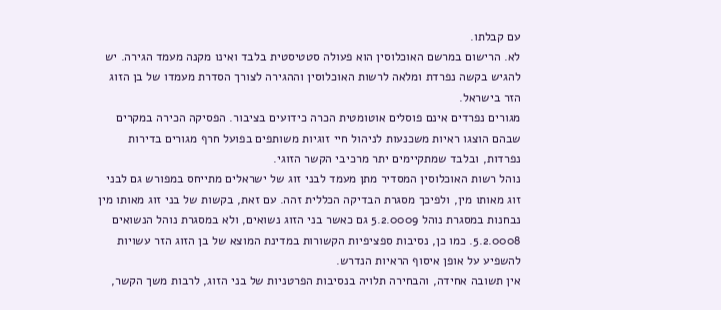עם קבלתו.
לא. הרישום במרשם האוכלוסין הוא פעולה סטטיסטית בלבד ואינו מקנה מעמד הגירה. יש להגיש בקשה נפרדת ומלאה לרשות האוכלוסין וההגירה לצורך הסדרת מעמדו של בן הזוג הזר בישראל.
מגורים נפרדים אינם פוסלים אוטומטית הכרה כידועים בציבור. הפסיקה הכירה במקרים שבהם הוצגו ראיות משכנעות לניהול חיי זוגיות משותפים בפועל חרף מגורים בדירות נפרדות, ובלבד שמתקיימים יתר מרכיבי הקשר הזוגי.
נוהל רשות האוכלוסין המסדיר מתן מעמד לבני זוג של ישראלים מתייחס במפורש גם לבני זוג מאותו מין, ולפיכך מסגרת הבדיקה הכללית זהה. עם זאת, בקשות של בני זוג מאותו מין נבחנות במסגרת נוהל 5.2.0009 גם כאשר בני הזוג נשואים, ולא במסגרת נוהל הנשואים 5.2.0008. כמו כן, נסיבות ספציפיות הקשורות במדינת המוצא של בן הזוג הזר עשויות להשפיע על אופן איסוף הראיות הנדרש.
אין תשובה אחידה, והבחירה תלויה בנסיבות הפרטניות של בני הזוג, לרבות משך הקשר,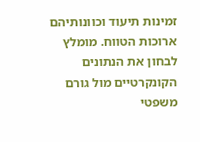זמינות תיעוד וכוונותיהם ארוכות הטווח. מומלץ לבחון את הנתונים הקונקרטיים מול גורם משפטי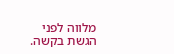מלווה לפני הגשת בקשה.